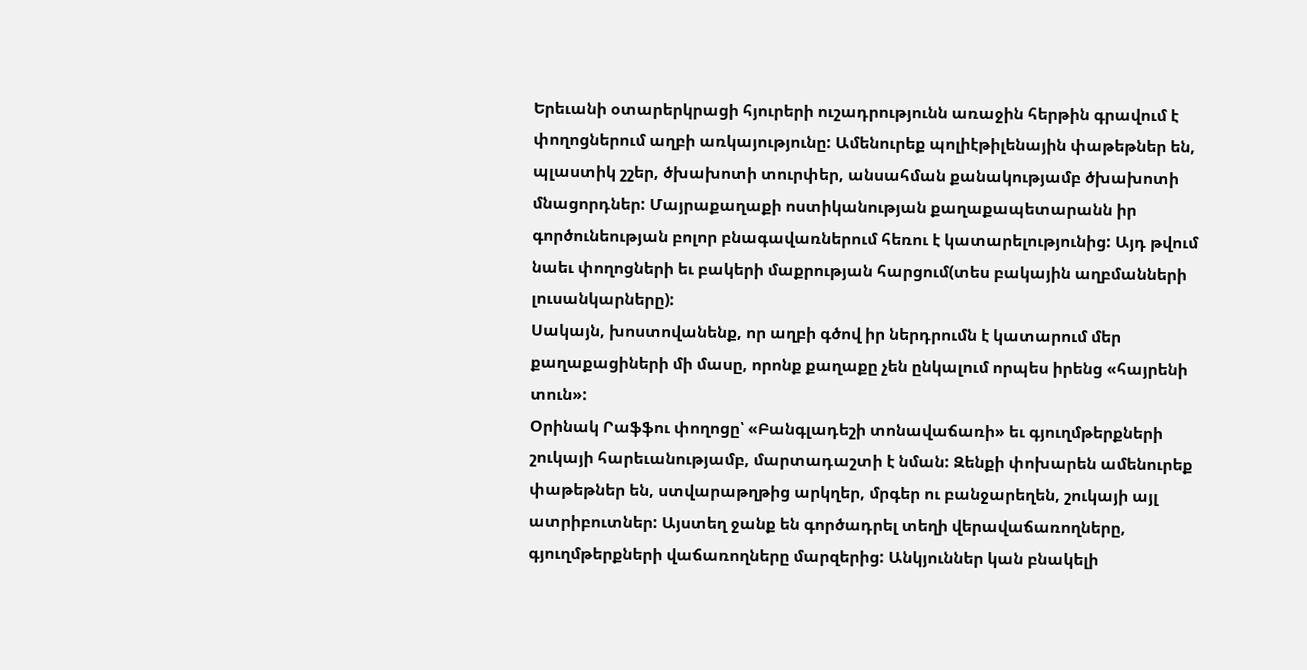Երեւանի օտարերկրացի հյուրերի ուշադրությունն առաջին հերթին գրավում է փողոցներում աղբի առկայությունը: Ամենուրեք պոլիէթիլենային փաթեթներ են, պլաստիկ շշեր, ծխախոտի տուրփեր, անսահման քանակությամբ ծխախոտի մնացորդներ: Մայրաքաղաքի ոստիկանության քաղաքապետարանն իր գործունեության բոլոր բնագավառներում հեռու է կատարելությունից: Այդ թվում նաեւ փողոցների եւ բակերի մաքրության հարցում(տես բակային աղբմանների լուսանկարները):
Սակայն, խոստովանենք, որ աղբի գծով իր ներդրումն է կատարում մեր քաղաքացիների մի մասը, որոնք քաղաքը չեն ընկալում որպես իրենց «հայրենի տուն»:
Օրինակ Րաֆֆու փողոցը՝ «Բանգլադեշի տոնավաճառի» եւ գյուղմթերքների շուկայի հարեւանությամբ, մարտադաշտի է նման: Զենքի փոխարեն ամենուրեք փաթեթներ են, ստվարաթղթից արկղեր, մրգեր ու բանջարեղեն, շուկայի այլ ատրիբուտներ: Այստեղ ջանք են գործադրել տեղի վերավաճառողները, գյուղմթերքների վաճառողները մարզերից: Անկյուններ կան բնակելի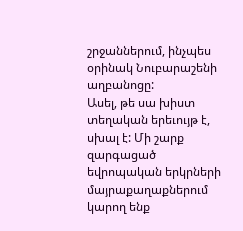շրջաններում, ինչպես օրինակ Նուբարաշենի աղբանոցը:
Ասել, թե սա խիստ տեղական երեւույթ է, սխալ է: Մի շարք զարգացած եվրոպական երկրների մայրաքաղաքներում կարող ենք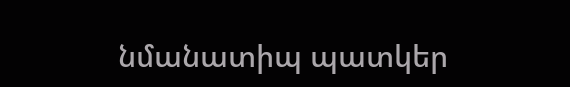նմանատիպ պատկեր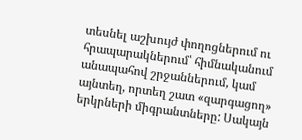տեսնել աշխույժ փողոցներում ու հրապարակներում՝ հիմնականում անապահով շրջաններում, կամ այնտեղ, որտեղ շատ «զարգացող» երկրների միգրանտները: Սակայն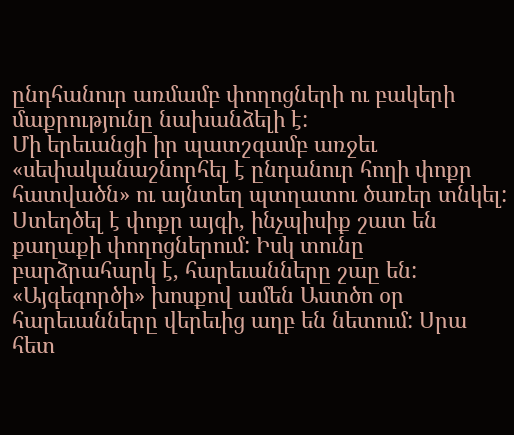ընդհանուր առմամբ փողոցների ու բակերի մաքրությունը նախանձելի է:
Մի երեւանցի իր պատշգամբ առջեւ «սեփականաշնորհել է ընդանուր հողի փոքր հատվածն» ու այնտեղ պտղատու ծառեր տնկել: Ստեղծել է փոքր այգի, ինչպիսիք շատ են քաղաքի փողոցներում: Իսկ տունը բարձրահարկ է, հարեւանները շաը են: «Այգեգործի» խոսքով ամեն Աստծո օր հարեւանները վերեւից աղբ են նետում: Սրա հետ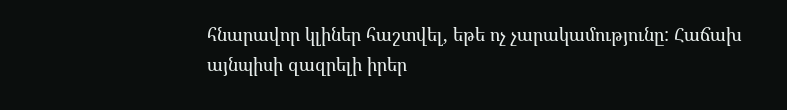հնարավոր կլիներ հաշտվել, եթե ոչ չարակամությունը: Հաճախ այնպիսի զազրելի իրեր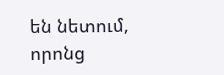են նետում, որոնց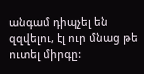անգամ դիպչել են զզվելու, էլ ուր մնաց թե ուտել միրգը: